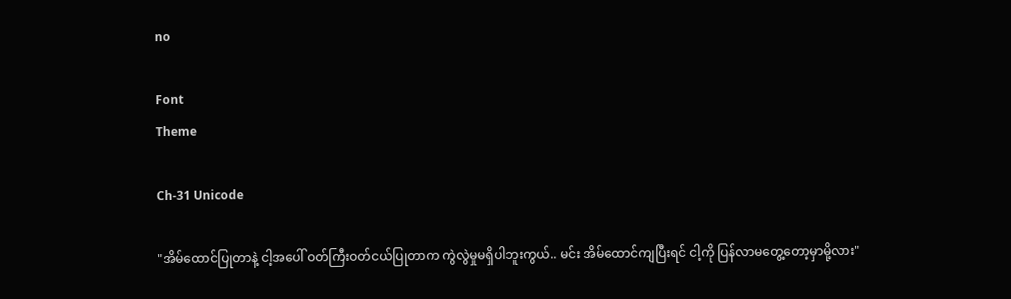no

Font
Theme

Ch-31 Unicode

"အိမ်ထောင်ပြုတာနဲ့ ငါ့အပေါ် ဝတ်ကြီးဝတ်ငယ်ပြုတာက ကွဲလွဲမှုမရှိပါဘူးကွယ်.. မင်း အိမ်ထောင်ကျပြီးရင် ငါ့ကို ပြန်လာမတွေ့တော့မှာမို့လား"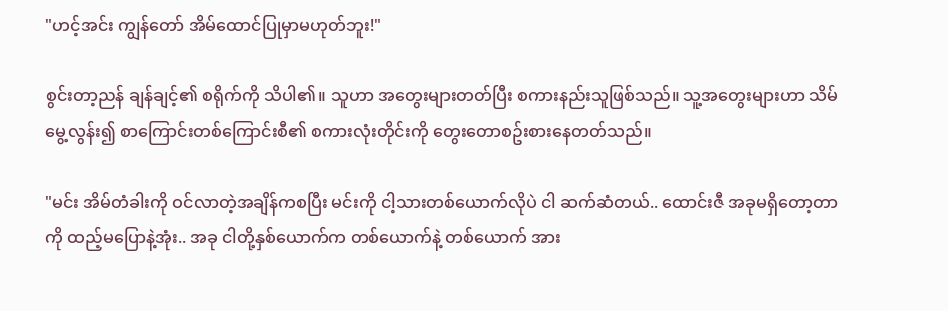"ဟင့်အင်း ကျွန်တော် အိမ်ထောင်ပြုမှာမဟုတ်ဘူး!"

စွင်းတာ့ညန် ချန်ချင့်၏ စရိုက်ကို သိပါ၏။ သူဟာ အတွေးများတတ်ပြီး စကားနည်းသူဖြစ်သည်။ သူ့အတွေးများဟာ သိမ်မွေ့လွန်း၍ စာကြောင်းတစ်ကြောင်းစီ၏ စကားလုံးတိုင်းကို တွေးတောစဥ်းစားနေတတ်သည်။

"မင်း အိမ်တံခါးကို ဝင်လာတဲ့အချိန်ကစပြီး မင်းကို ငါ့သားတစ်ယောက်လိုပဲ ငါ ဆက်ဆံတယ်.. ထောင်းဇီ အခုမရှိတော့တာကို ထည့်မပြောနဲ့အုံး.. အခု ငါတို့နှစ်ယောက်က တစ်ယောက်နဲ့ တစ်ယောက် အား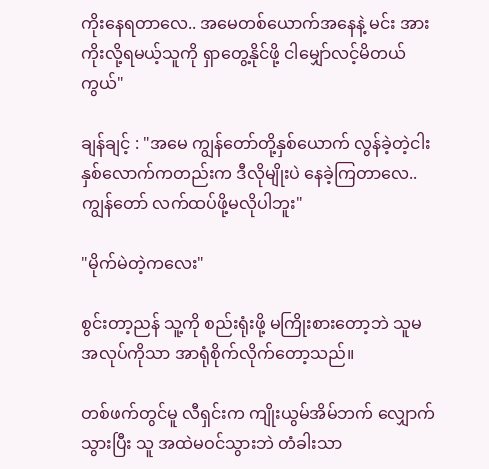ကိုးနေရတာလေ.. အမေတစ်ယောက်အနေနဲ့ မင်း အားကိုးလို့ရမယ့်သူကို ရှာတွေ့နိုင်ဖို့ ငါမျှော်လင့်မိတယ်ကွယ်"

ချန်ချင့် : "အမေ ကျွန်တော်တို့နှစ်ယောက် လွန်ခဲ့တဲ့ငါးနှစ်လောက်ကတည်းက ဒီလိုမျိုးပဲ နေခဲ့ကြတာလေ.. ကျွန်တော် လက်ထပ်ဖို့မလိုပါဘူး"

"မိုက်မဲတဲ့ကလေး"

စွင်းတာ့ညန် သူ့ကို စည်းရုံးဖို့ မကြိုးစားတော့ဘဲ သူမအလုပ်ကိုသာ အာရုံစိုက်လိုက်တော့သည်။

တစ်ဖက်တွင်မူ လီရှင်းက ကျိုးယွမ်အိမ်ဘက် လျှောက်သွားပြီး သူ အထဲမဝင်သွားဘဲ တံခါးသာ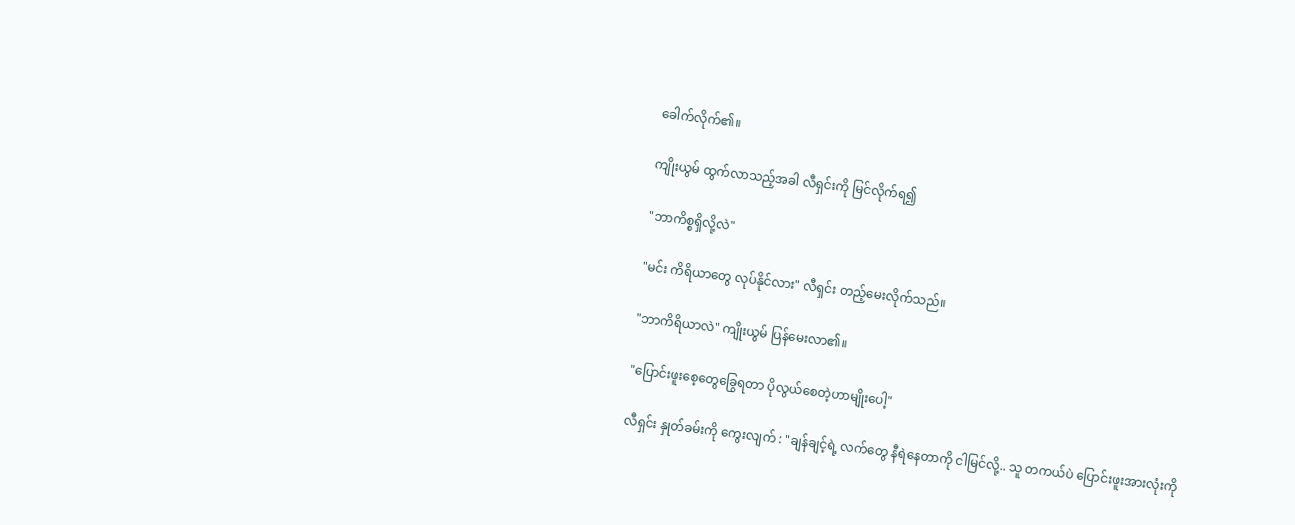ခေါက်လိုက်၏။

ကျိုးယွမ် ထွက်လာသည့်အခါ လီရှင်းကို မြင်လိုက်ရ၍

"ဘာကိစ္စရှိလို့လဲ"

"မင်း ကိရိယာတွေ လုပ်နိုင်လား" လီရှင်း တည့်မေးလိုက်သည်။

"ဘာကိရိယာလဲ" ကျိုးယွမ် ပြန်မေးလာ၏။

"ပြောင်းဖူးစေ့တွေခြွေရတာ ပိုလွယ်စေတဲ့ဟာမျိုးပေါ့"

လီရှင်း နှုတ်ခမ်းကို ကွေးလျက် : "ချန်ချင့်ရဲ့ လက်တွေ နီရဲနေတာကို ငါမြင်လို့.. သူ တကယ်ပဲ ပြောင်းဖူးအားလုံးကို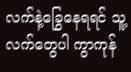လက်နဲ့ခြွေနေရရင် သူ့လက်တွေပါ ကွာကုန်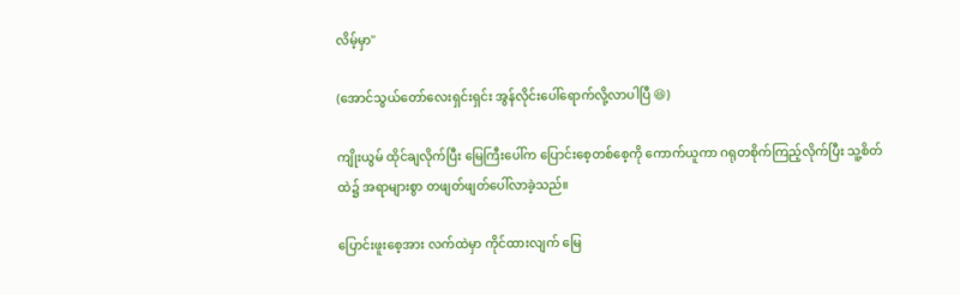လိမ့်မှာ"

(အောင်သွယ်တော်လေးရှင်းရှင်း အွန်လိုင်းပေါ်ရောက်လို့လာပါပြီ 😆)

ကျိုးယွမ် ထိုင်ချလိုက်ပြီး မြေကြီးပေါ်က ပြောင်းစေ့တစ်စေ့ကို ကောက်ယူကာ ဂရုတစိုက်ကြည့်လိုက်ပြီး သူ့စိတ်ထဲ၌ အရာများစွာ တဖျတ်ဖျတ်ပေါ်လာခဲ့သည်။

ပြောင်းဖူးစေ့အား လက်ထဲမှာ ကိုင်ထားလျက် မြေ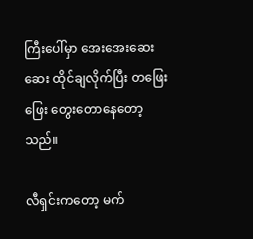ကြီးပေါ်မှာ အေးအေးဆေးဆေး ထိုင်ချလိုက်ပြီး တဖြေးဖြေး တွေးတောနေတော့သည်။

လီရှင်းကတော့ မက်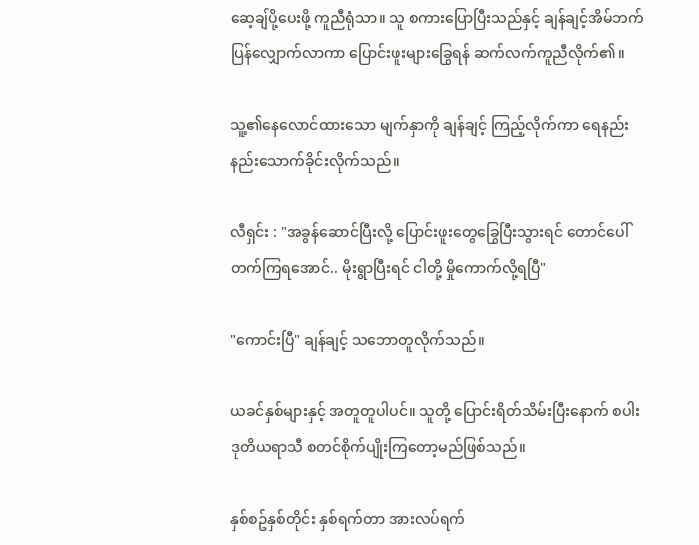ဆေ့ချ်ပို့ပေးဖို့ ကူညီရုံသာ။ သူ စကားပြောပြီးသည်နှင့် ချန်ချင့်အိမ်ဘက် ပြန်လျှောက်လာကာ ပြောင်းဖူးများခြွေရန် ဆက်လက်ကူညီလိုက်၏။

သူ့၏နေလောင်ထားသော မျက်နှာကို ချန်ချင့် ကြည့်လိုက်ကာ ရေနည်းနည်းသောက်ခိုင်းလိုက်သည်။

လီရှင်း : "အခွန်ဆောင်ပြီးလို့ ပြောင်းဖူးတွေခြွေပြီးသွားရင် တောင်ပေါ်တက်ကြရအောင်.. မိုးရွာပြီးရင် ငါတို့ မှိုကောက်လို့ရပြီ"

"ကောင်းပြီ" ချန်ချင့် သဘောတူလိုက်သည်။

ယခင်နှစ်များနှင့် အတူတူပါပင်။ သူတို့ ပြောင်းရိတ်သိမ်းပြီးနောက် စပါး ဒုတိယရာသီ စတင်စိုက်ပျိုးကြတော့မည်ဖြစ်သည်။

နှစ်စဥ်နှစ်တိုင်း နှစ်ရက်တာ အားလပ်ရက်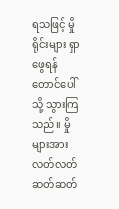ရသဖြင့် မှိုရိုင်းများ ရှာဖွေရန် တောင်ပေါ်သို့ သွားကြသည်။ မှိုများအား လတ်လတ်ဆတ်ဆတ်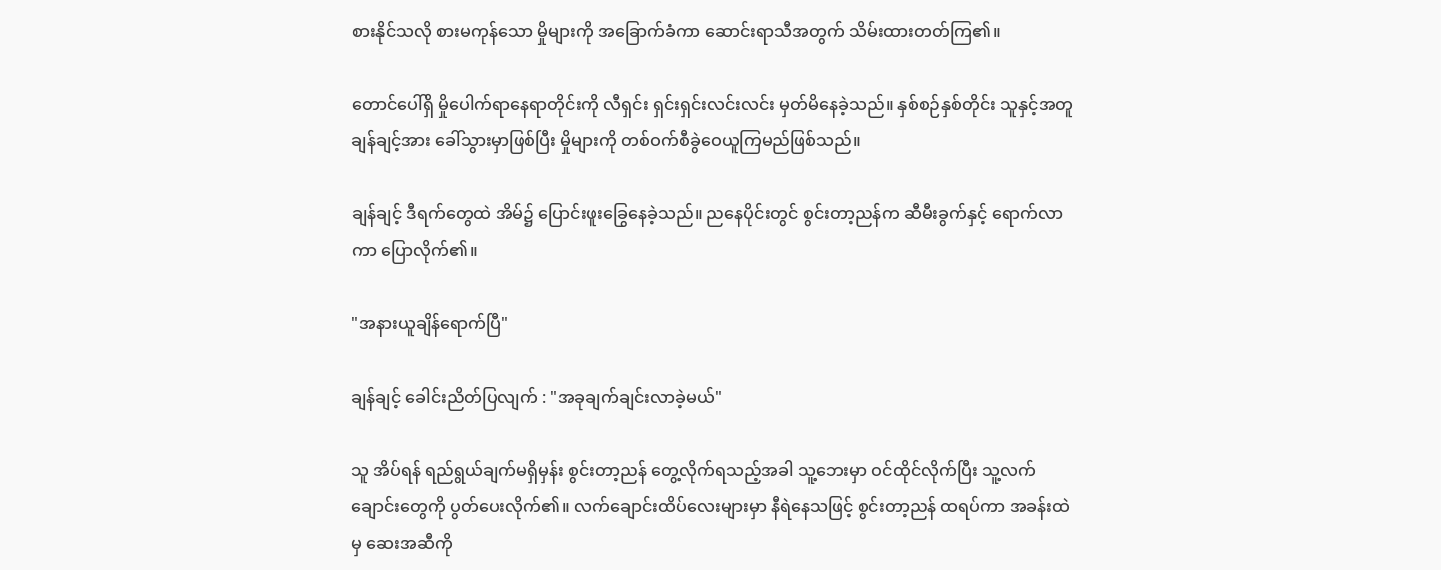စားနိုင်သလို စားမကုန်သော မှိုများကို အခြောက်ခံကာ ဆောင်းရာသီအတွက် သိမ်းထားတတ်ကြ၏။

တောင်ပေါ်ရှိ မှိုပေါက်ရာနေရာတိုင်းကို လီရှင်း ရှင်းရှင်းလင်းလင်း မှတ်မိနေခဲ့သည်။ နှစ်စဉ်နှစ်တိုင်း သူနှင့်အတူ ချန်ချင့်အား ခေါ်သွားမှာဖြစ်ပြီး မှိုများကို တစ်ဝက်စီခွဲဝေယူကြမည်ဖြစ်သည်။

ချန်ချင့် ဒီရက်တွေထဲ အိမ်၌ ပြောင်းဖူးခြွေနေခဲ့သည်။ ညနေပိုင်းတွင် စွင်းတာ့ညန်က ဆီမီးခွက်နှင့် ရောက်လာကာ ပြောလိုက်၏။

"အနားယူချိန်ရောက်ပြီ"

ချန်ချင့် ခေါင်းညိတ်ပြလျက် : "အခုချက်ချင်းလာခဲ့မယ်"

သူ အိပ်ရန် ရည်ရွယ်ချက်မရှိမှန်း စွင်းတာ့ညန် တွေ့လိုက်ရသည့်အခါ သူ့ဘေးမှာ ဝင်ထိုင်လိုက်ပြီး သူ့လက်ချောင်းတွေကို ပွတ်ပေးလိုက်၏။ လက်ချောင်းထိပ်လေးများမှာ နီရဲနေသဖြင့် စွင်းတာ့ညန် ထရပ်ကာ အခန်းထဲမှ ဆေးအဆီကို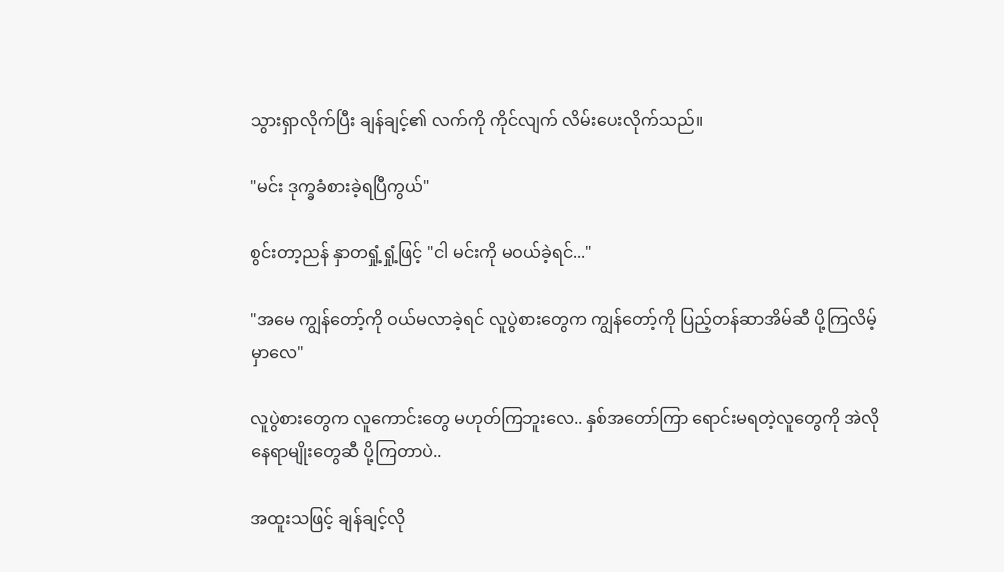သွားရှာလိုက်ပြီး ချန်ချင့်၏ လက်ကို ကိုင်လျက် လိမ်းပေးလိုက်သည်။

"မင်း ဒုက္ခခံစားခဲ့ရပြီကွယ်"

စွင်းတာ့ညန် နှာတရှုံ့ရှုံ့ဖြင့် "ငါ မင်းကို မဝယ်ခဲ့ရင်..."

"အမေ ကျွန်တော့်ကို ဝယ်မလာခဲ့ရင် လူပွဲစားတွေက ကျွန်တော့်ကို ပြည့်တန်ဆာအိမ်ဆီ ပို့ကြလိမ့်မှာလေ"

လူပွဲစားတွေက လူကောင်းတွေ မဟုတ်ကြဘူးလေ.. နှစ်အတော်ကြာ ရောင်းမရတဲ့လူတွေကို အဲလိုနေရာမျိုးတွေဆီ ပို့ကြတာပဲ..

အထူးသဖြင့် ချန်ချင့်လို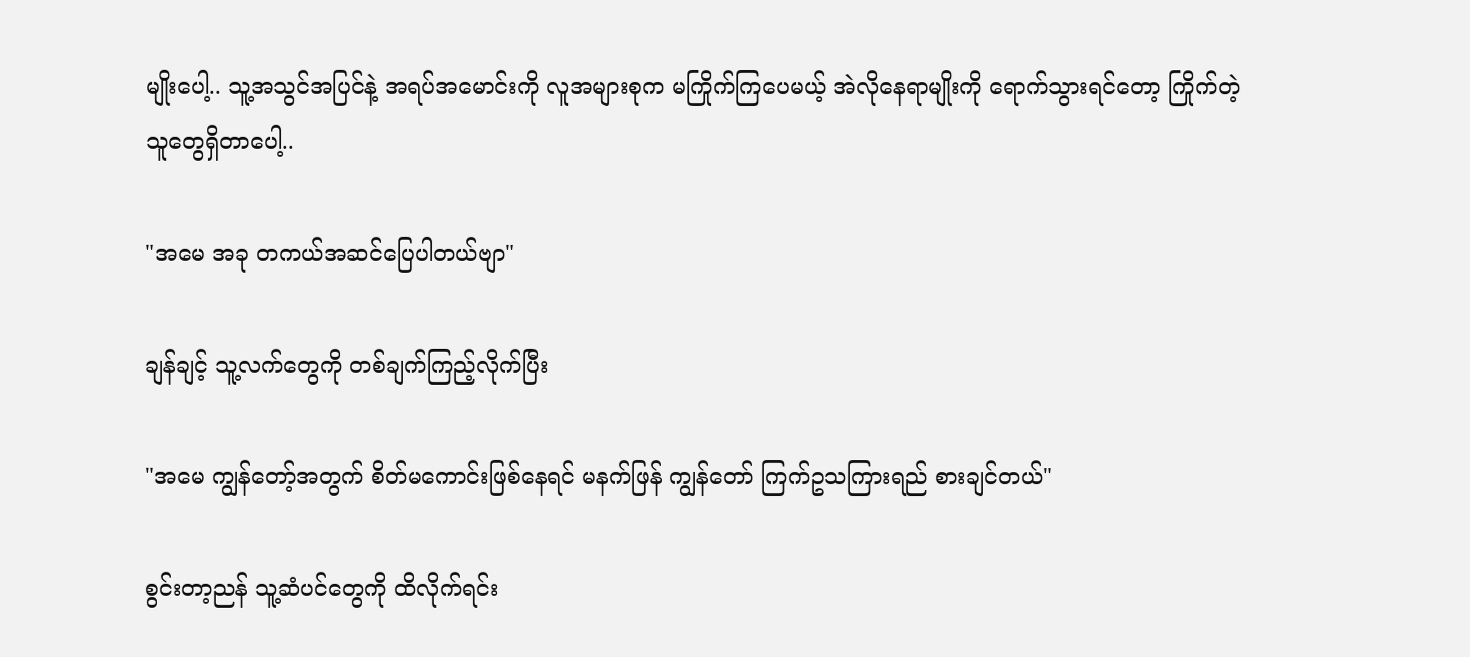မျိုးပေါ့.. သူ့အသွင်အပြင်နဲ့ အရပ်အမောင်းကို လူအများစုက မကြိုက်ကြပေမယ့် အဲလိုနေရာမျိုးကို ရောက်သွားရင်တော့ ကြိုက်တဲ့သူတွေရှိတာပေါ့..

"အမေ အခု တကယ်အဆင်ပြေပါတယ်ဗျာ"

ချန်ချင့် သူ့လက်တွေကို တစ်ချက်ကြည့်လိုက်ပြီး

"အမေ ကျွန်တော့်အတွက် စိတ်မကောင်းဖြစ်နေရင် မနက်ဖြန် ကျွန်တော် ကြက်ဥသကြားရည် စားချင်တယ်"

စွင်းတာ့ညန် သူ့ဆံပင်တွေကို ထိလိုက်ရင်း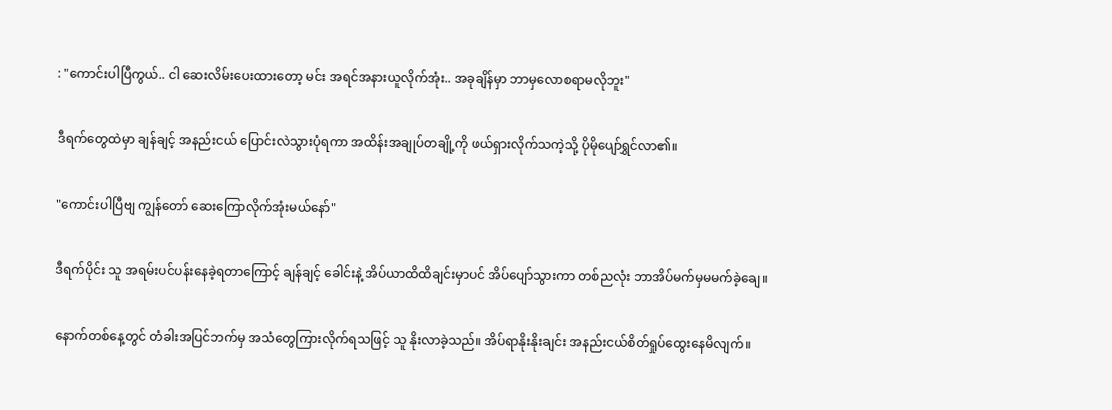: "ကောင်းပါပြီကွယ်.. ငါ ဆေးလိမ်းပေးထားတော့ မင်း အရင်အနားယူလိုက်အုံး.. အခုချိန်မှာ ဘာမှလောစရာမလိုဘူး"

ဒီရက်တွေထဲမှာ ချန်ချင့် အနည်းငယ် ပြောင်းလဲသွားပုံရကာ အထိန်းအချုပ်တချို့ကို ဖယ်ရှားလိုက်သကဲ့သို့ ပိုမိုပျော်ရွှင်လာ၏။

"ကောင်းပါပြီဗျ ကျွန်တော် ဆေးကြောလိုက်အုံးမယ်နော်"

ဒီရက်ပိုင်း သူ အရမ်းပင်ပန်းနေခဲ့ရတာကြောင့် ချန်ချင့် ခေါင်းနဲ့ အိပ်ယာထိထိချင်းမှာပင် အိပ်ပျော်သွားကာ တစ်ညလုံး ဘာအိပ်မက်မှမမက်ခဲ့ချေ။

နောက်တစ်နေ့တွင် တံခါးအပြင်ဘက်မှ အသံတွေကြားလိုက်ရသဖြင့် သူ နိုးလာခဲ့သည်။ အိပ်ရာနိုးနိုးချင်း အနည်းငယ်စိတ်ရှုပ်ထွေးနေမိလျက်။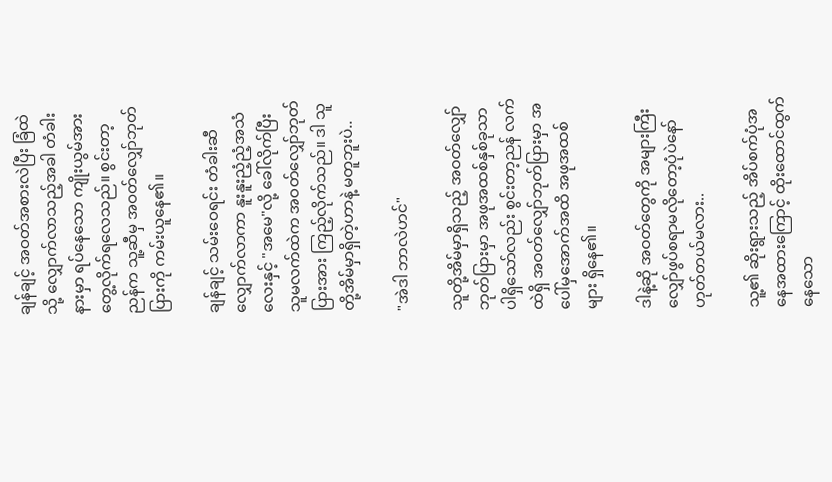ချန်ချင့် အဝတ်အစားလဲပြီး ခြံထဲသို့ လျှောက်လာသည့်အခါ တံခါးနားမှာ ရပ်နေသော ကျိုးယွမ်အား တွေ့လိုက်ရလေသည်။ စွင်းတာ့ညန်က သူ့ဆီမှ အဝတ်လျှော်ဘုတ်ပြားကို ကမ်းယူနေ၏။

ချန်ချင့် သမ်းဝေရင်း တံခါးဆီ လျှောက်လာကာ နူးနူးညံ့ညံ့အသံလေးနှင့် "အမေ"လို့ ခေါ်လိုက်ပြီး သူမလက်ထဲက အဝတ်လျှော်ဘုတ်ပြားအား ကြည့်လိုက်သည်။ ဒါ သူတို့အိမ်မှာရှိတဲ့ဟာနဲ့ မတူဘူးပဲ..

"အဲဒါ ဘာလဲဟင်"

သူတို့အိမ်မှာရှိသည့် အဝတ်လျှော်ဘုတ်ပြားမှာ အဖုအထစ်နှစ်ခုသာ ပါရှိသော်လည်း စွင်းတာ့ညန် လက်ထဲရှိ အဝတ်လျှော်ဘုတ်ပြားမှာ အပေါ်မှအောက်အထိ အဖုအထစ်များ ရှိနေ၏။

ဒါနဲ့ဆို အဝတ်တွေကို အများကြီးလျှော်ဖွပ်စရာမလိုတော့ပုံပဲနော် ဟုတ်တယ်မလား..

သူ့၏ ဆိုးရွားသည့် အိပ်စက်ပုံအနေအထားကြောင့် ထိုးထောင်ထွက်နေသော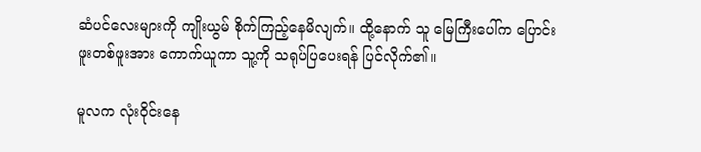ဆံပင်လေးများကို ကျိုးယွမ် စိုက်ကြည့်နေမိလျက်။ ထို့နောက် သူ မြေကြီးပေါ်က ပြောင်းဖူးတစ်ဖူးအား ကောက်ယူကာ သူ့ကို သရုပ်ပြပေးရန် ပြင်လိုက်၏။

မူလက လုံးဝိုင်းနေ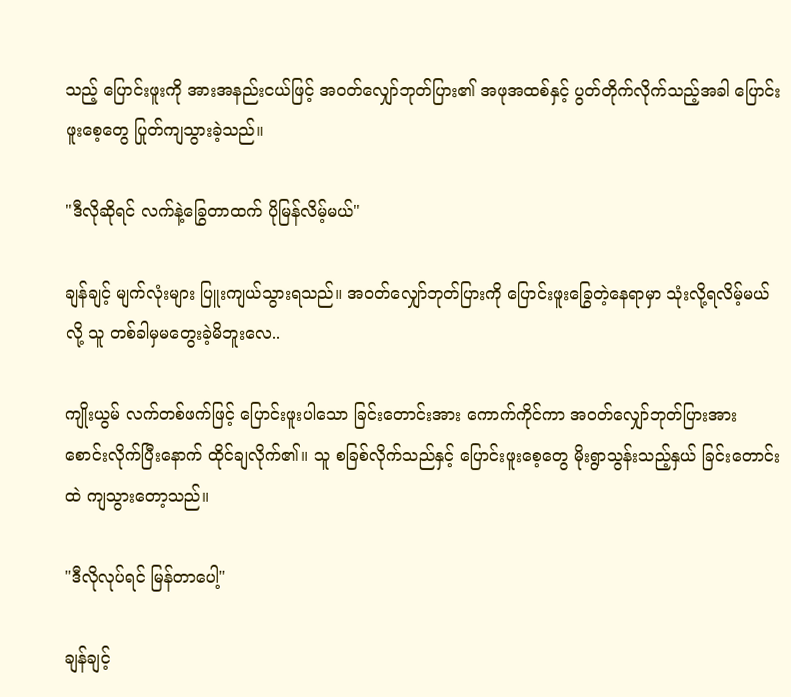သည့် ပြောင်းဖူးကို အားအနည်းငယ်ဖြင့် အဝတ်လျှော်ဘုတ်ပြား၏ အဖုအထစ်နှင့် ပွတ်တိုက်လိုက်သည့်အခါ ပြောင်းဖူးစေ့တွေ ပြုတ်ကျသွားခဲ့သည်။

"ဒီလိုဆိုရင် လက်နဲ့ခြွေတာထက် ပိုမြန်လိမ့်မယ်"

ချန်ချင့် မျက်လုံးများ ပြူးကျယ်သွားရသည်။ အဝတ်လျှော်ဘုတ်ပြားကို ပြောင်းဖူးခြွေတဲ့နေရာမှာ သုံးလို့ရလိမ့်မယ်လို့ သူ တစ်ခါမှမတွေးခဲ့မိဘူးလေ..

ကျိုးယွမ် လက်တစ်ဖက်ဖြင့် ပြောင်းဖူးပါသော ခြင်းတောင်းအား ကောက်ကိုင်ကာ အဝတ်လျှော်ဘုတ်ပြားအား စောင်းလိုက်ပြီးနောက် ထိုင်ချလိုက်၏။ သူ စခြစ်လိုက်သည်နှင့် ပြောင်းဖူးစေ့တွေ မိုးရွာသွန်းသည့်နှယ် ခြင်းတောင်းထဲ ကျသွားတော့သည်။

"ဒီလိုလုပ်ရင် မြန်တာပေါ့"

ချန်ချင့်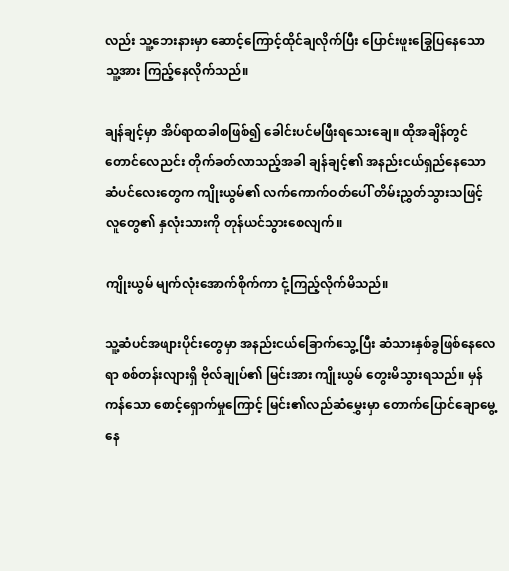လည်း သူ့ဘေးနားမှာ ဆောင့်ကြောင့်ထိုင်ချလိုက်ပြီး ပြောင်းဖူးခြွေပြနေသော သူ့အား ကြည့်နေလိုက်သည်။

ချန်ချင့်မှာ အိပ်ရာထခါစဖြစ်၍ ခေါင်းပင်မဖြီးရသေးချေ။ ထိုအချိန်တွင် တောင်လေညင်း တိုက်ခတ်လာသည့်အခါ ချန်ချင့်၏ အနည်းငယ်ရှည်နေသော ဆံပင်လေးတွေက ကျိုးယွမ်၏ လက်ကောက်ဝတ်ပေါ် တိမ်းညွှတ်သွားသဖြင့် လူတွေ၏ နှလုံးသားကို တုန်ယင်သွားစေလျက်။

ကျိုးယွမ် မျက်လုံးအောက်စိုက်ကာ ငုံ့ကြည့်လိုက်မိသည်။

သူ့ဆံပင်အဖျားပိုင်းတွေမှာ အနည်းငယ်ခြောက်သွေ့ပြီး ဆံသားနှစ်ခွဖြစ်နေလေရာ စစ်တန်းလျားရှိ ဗိုလ်ချုပ်၏ မြင်းအား ကျိုးယွမ် တွေးမိသွားရသည်။ မှန်ကန်သော စောင့်ရှောက်မှုကြောင့် မြင်း၏လည်ဆံမွှေးမှာ တောက်ပြောင်ချောမွေ့နေ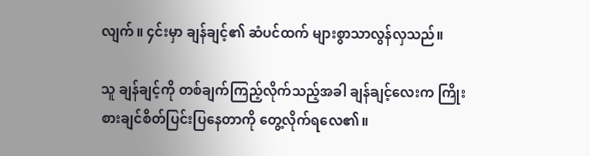လျက်။ ၄င်းမှာ ချန်ချင့်၏ ဆံပင်ထက် များစွာသာလွန်လှသည်။

သူ ချန်ချင့်ကို တစ်ချက်ကြည့်လိုက်သည့်အခါ ချန်ချင့်လေးက ကြိုးစားချင်စိတ်ပြင်းပြနေတာကို တွေ့လိုက်ရလေ၏။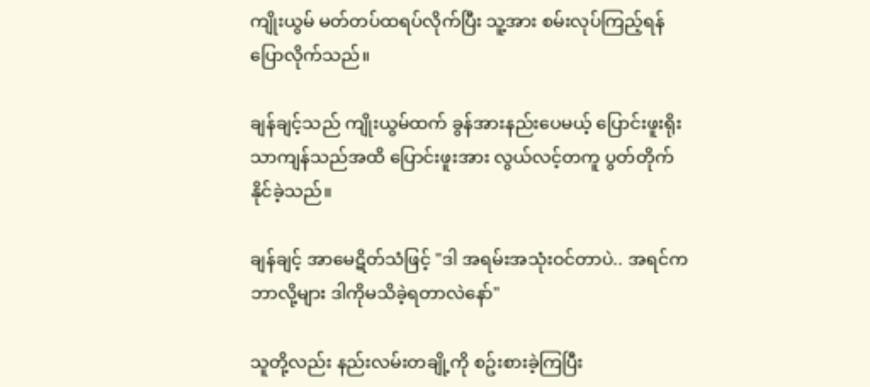ကျိုးယွမ် မတ်တပ်ထရပ်လိုက်ပြီး သူ့အား စမ်းလုပ်ကြည့်ရန် ပြောလိုက်သည်။

ချန်ချင့်သည် ကျိုးယွမ်ထက် ခွန်အားနည်းပေမယ့် ပြောင်းဖူးရိုးသာကျန်သည်အထိ ပြောင်းဖူးအား လွယ်လင့်တကူ ပွတ်တိုက်နိုင်ခဲ့သည်။

ချန်ချင့် အာမေဋိတ်သံဖြင့် "ဒါ အရမ်းအသုံးဝင်တာပဲ.. အရင်က ဘာလို့များ ဒါကိုမသိခဲ့ရတာလဲနော်"

သူတို့လည်း နည်းလမ်းတချို့ကို စဥ်းစားခဲ့ကြပြီး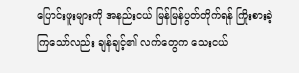ပြောင်းဖူးများကို အနည်းငယ် မြန်မြန်ပွတ်တိုက်ရန် ကြိုးစားခဲ့ကြသော်လည်း ချန်ချင့်၏ လက်တွေက သေးငယ်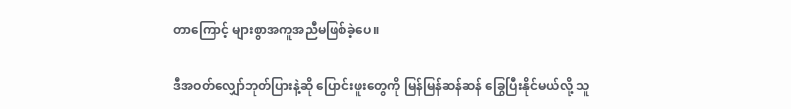တာကြောင့် များစွာအကူအညီမဖြစ်ခဲ့ပေ။

ဒီအဝတ်လျှော်ဘုတ်ပြားနဲ့ဆို ပြောင်းဖူးတွေကို မြန်မြန်ဆန်ဆန် ခြွေပြီးနိုင်မယ်လို့ သူ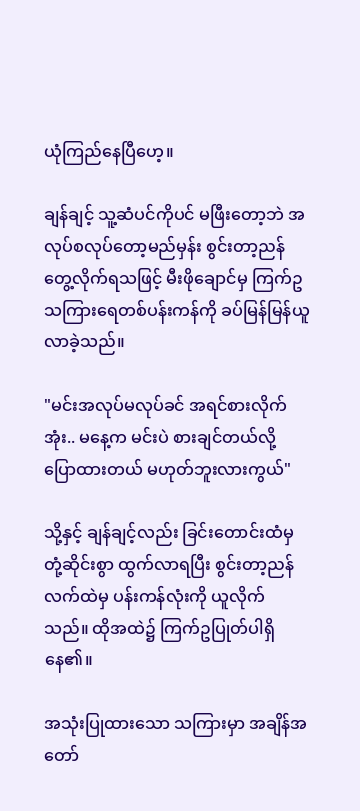ယုံကြည်နေပြီဟေ့။

ချန်ချင့် သူ့ဆံပင်ကိုပင် မဖြီးတော့ဘဲ အလုပ်စလုပ်တော့မည်မှန်း စွင်းတာ့ညန် တွေ့လိုက်ရသဖြင့် မီးဖိုချောင်မှ ကြက်ဥသကြားရေတစ်ပန်းကန်ကို ခပ်မြန်မြန်ယူလာခဲ့သည်။

"မင်းအလုပ်မလုပ်ခင် အရင်စားလိုက်အုံး.. မနေ့က မင်းပဲ စားချင်တယ်လို့ ပြောထားတယ် မဟုတ်ဘူးလားကွယ်"

သို့နှင့် ချန်ချင့်လည်း ခြင်းတောင်းထံမှ တုံ့ဆိုင်းစွာ ထွက်လာရပြီး စွင်းတာ့ညန် လက်ထဲမှ ပန်းကန်လုံးကို ယူလိုက်သည်။ ထိုအထဲ၌ ကြက်ဥပြုတ်ပါရှိနေ၏။

အသုံးပြုထားသော သကြားမှာ အချိန်အတော်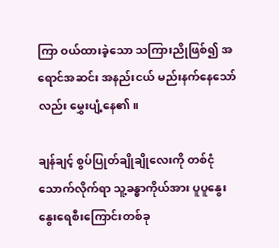ကြာ ဝယ်ထားခဲ့သော သကြားညိုဖြစ်၍ အရောင်အဆင်း အနည်းငယ် မည်းနက်နေသော်လည်း မွှေးပျံ့နေ၏။

ချန်ချင့် စွပ်ပြုတ်ချိုချိုလေးကို တစ်ငုံသောက်လိုက်ရာ သူ့ခန္ဓာကိုယ်အား ပူပူနွေးနွေးရေစီးကြောင်းတစ်ခု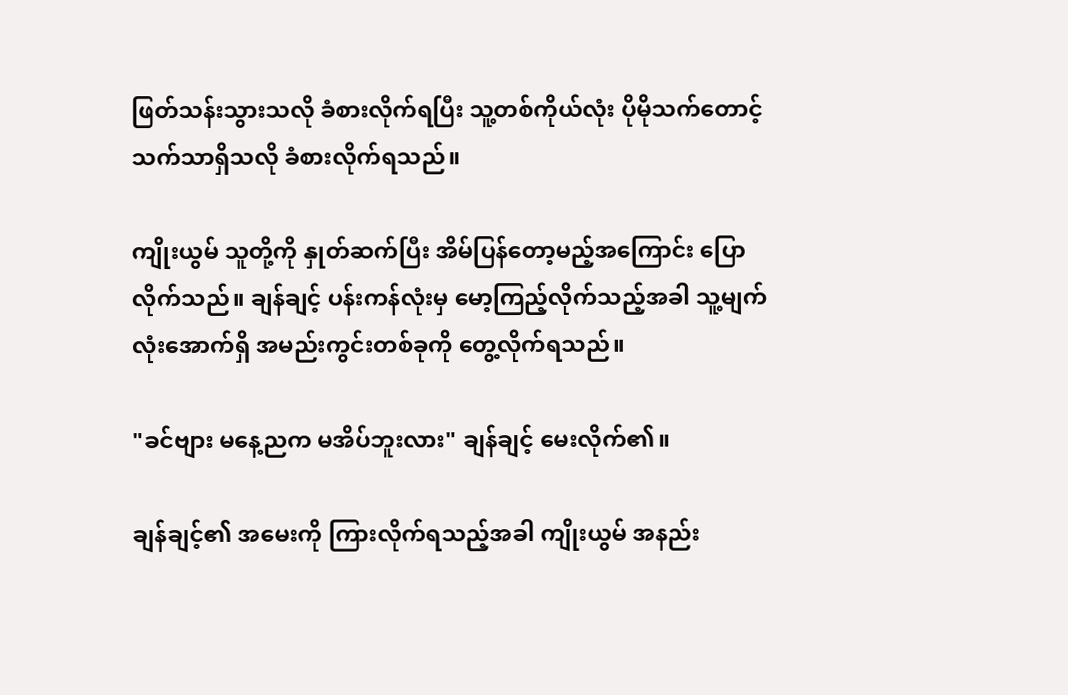ဖြတ်သန်းသွားသလို ခံစားလိုက်ရပြီး သူ့တစ်ကိုယ်လုံး ပိုမိုသက်တောင့်သက်သာရှိသလို ခံစားလိုက်ရသည်။

ကျိုးယွမ် သူတို့ကို နှုတ်ဆက်ပြီး အိမ်ပြန်တော့မည့်အကြောင်း ပြောလိုက်သည်။ ချန်ချင့် ပန်းကန်လုံးမှ မော့ကြည့်လိုက်သည့်အခါ သူ့မျက်လုံးအောက်ရှိ အမည်းကွင်းတစ်ခုကို တွေ့လိုက်ရသည်။

"ခင်ဗျား မနေ့ညက မအိပ်ဘူးလား" ချန်ချင့် မေးလိုက်၏။

ချန်ချင့်၏ အမေးကို ကြားလိုက်ရသည့်အခါ ကျိုးယွမ် အနည်း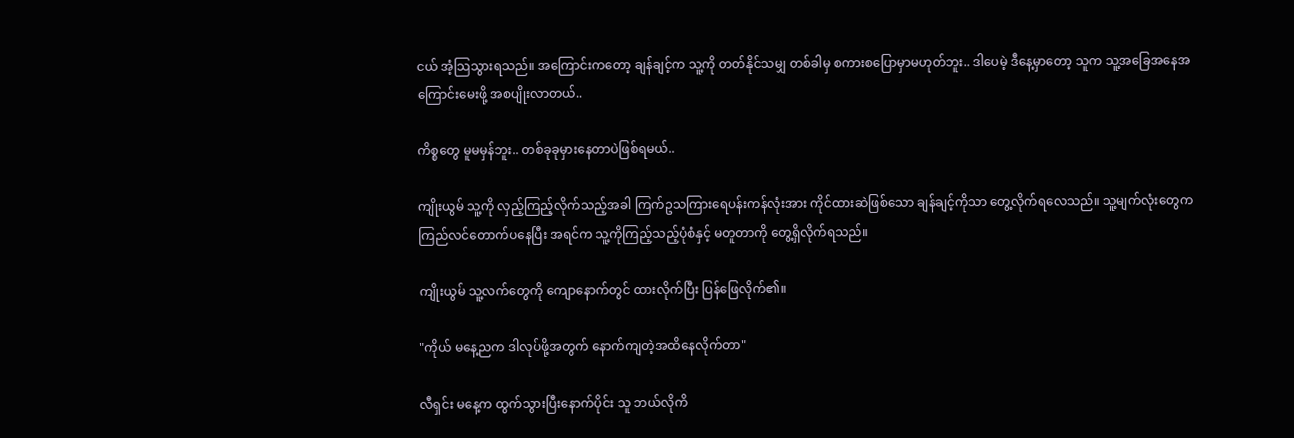ငယ် အံ့သြသွားရသည်။ အကြောင်းကတော့ ချန်ချင့်က သူ့ကို တတ်နိုင်သမျှ တစ်ခါမှ စကားစပြောမှာမဟုတ်ဘူး.. ဒါပေမဲ့ ဒီနေ့မှာတော့ သူက သူ့အခြေအနေအကြောင်းမေးဖို့ အစပျိုးလာတယ်..

ကိစ္စတွေ မူမမှန်ဘူး.. တစ်ခုခုမှားနေတာပဲဖြစ်ရမယ်..

ကျိုးယွမ် သူ့ကို လှည့်ကြည့်လိုက်သည့်အခါ ကြက်ဥသကြားရေပန်းကန်လုံးအား ကိုင်ထားဆဲဖြစ်သော ချန်ချင့်ကိုသာ တွေ့လိုက်ရလေသည်။ သူ့မျက်လုံးတွေက ကြည်လင်တောက်ပနေပြီး အရင်က သူ့ကိုကြည့်သည့်ပုံစံနှင့် မတူတာကို တွေ့ရှိလိုက်ရသည်။

ကျိုးယွမ် သူ့လက်တွေကို ကျောနောက်တွင် ထားလိုက်ပြီး ပြန်ဖြေလိုက်၏။

"ကိုယ် မနေ့ညက ဒါလုပ်ဖို့အတွက် နောက်ကျတဲ့အထိနေလိုက်တာ"

လီရှင်း မနေ့က ထွက်သွားပြီးနောက်ပိုင်း သူ ဘယ်လိုကိ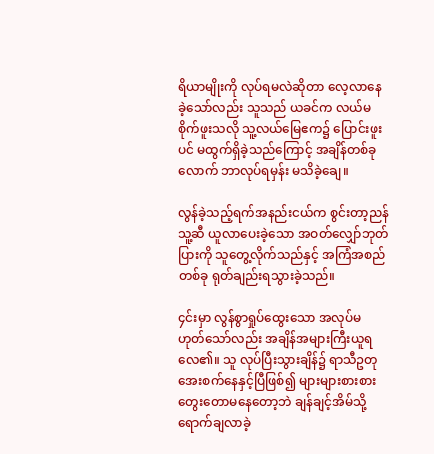ရိယာမျိုးကို လုပ်ရမလဲဆိုတာ လေ့လာနေခဲ့သော်လည်း သူသည် ယခင်က လယ်မစိုက်ဖူးသလို သူ့လယ်မြေဧက၌ ပြောင်းဖူးပင် မထွက်ရှိခဲ့သည်ကြောင့် အချိန်တစ်ခုလောက် ဘာလုပ်ရမှန်း မသိခဲ့ချေ။

လွန်ခဲ့သည့်ရက်အနည်းငယ်က စွင်းတာ့ညန် သူ့ဆီ ယူလာပေးခဲ့သော အဝတ်လျှော်ဘုတ်ပြားကို သူတွေ့လိုက်သည်နှင့် အကြံအစည်တစ်ခု ရုတ်ချည်းရသွားခဲ့သည်။

၄င်းမှာ လွန်စွာရှုပ်ထွေးသော အလုပ်မဟုတ်သော်လည်း အချိန်အများကြီးယူရလေ၏။ သူ လုပ်ပြီးသွားချိန်၌ ရာသီဥတု အေးစက်နေနှင့်ပြီဖြစ်၍ များများစားစား တွေးတောမနေတော့ဘဲ ချန်ချင့်အိမ်သို့ ရောက်ချလာခဲ့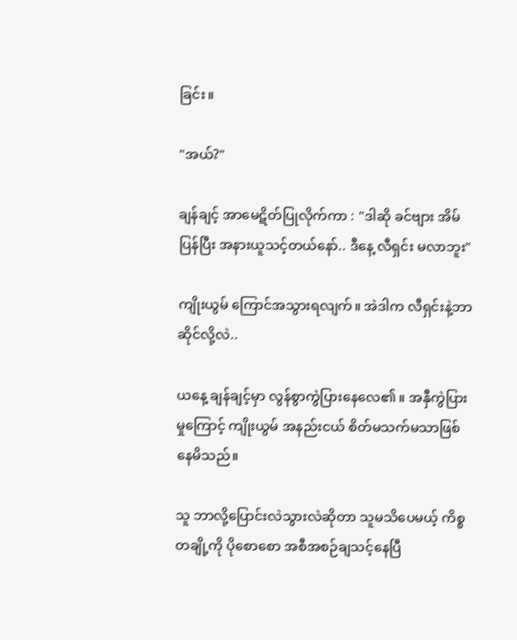ခြင်း။

"အယ်?"

ချန်ချင့် အာမေဋိတ်ပြုလိုက်ကာ : "ဒါဆို ခင်ဗျား အိမ်ပြန်ပြီး အနားယူသင့်တယ်နော်.. ဒီနေ့ လီရှင်း မလာဘူး"

ကျိုးယွမ် ကြောင်အသွားရလျက်။ အဲဒါက လီရှင်းနဲ့ဘာဆိုင်လို့လဲ..

ယနေ့ ချန်ချင့်မှာ လွန်စွာကွဲပြားနေလေ၏။ အနှီကွဲပြားမှုကြောင့် ကျိုးယွမ် အနည်းငယ် စိတ်မသက်မသာဖြစ်နေမိသည်။

သူ ဘာလို့ပြောင်းလဲသွားလဲဆိုတာ သူမသိပေမယ့် ကိစ္စတချို့ကို ပိုစောစော အစီအစဉ်ချသင့်နေပြီ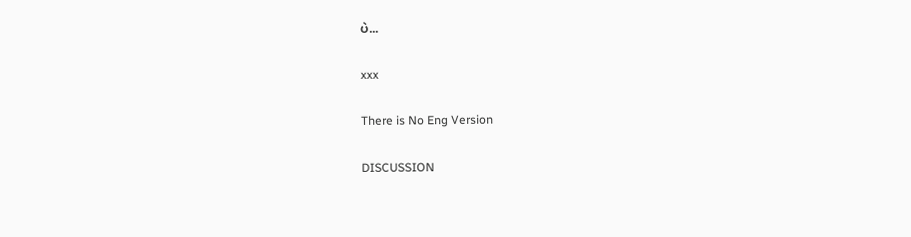ပဲ...

xxx

There is No Eng Version

DISCUSSION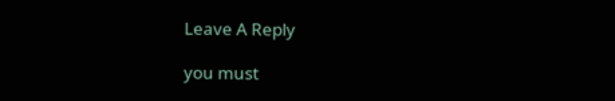Leave A Reply

you must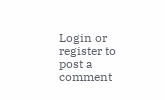Login or register to post a comment